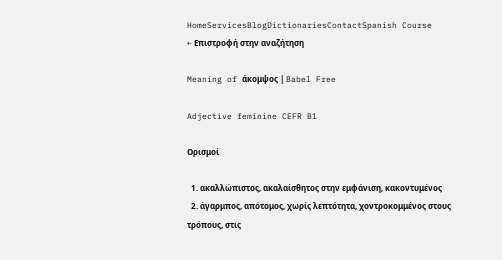HomeServicesBlogDictionariesContactSpanish Course
← Επιστροφή στην αναζήτηση

Meaning of άκομψος | Babel Free

Adjective feminine CEFR B1

Ορισμοί

  1. ακαλλώπιστος, ακαλαίσθητος στην εμφάνιση, κακοντυμένος
  2. άγαρμπος, απότομος, χωρίς λεπτότητα, χοντροκομμένος στους τρόπους, στις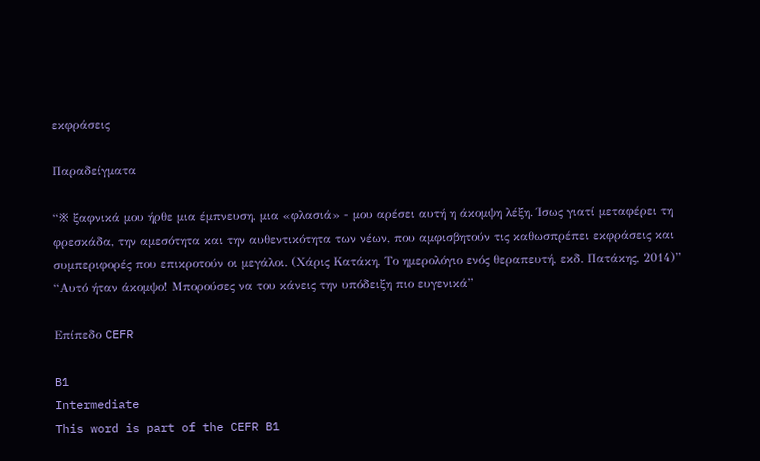εκφράσεις

Παραδείγματα

“※ ξαφνικά μου ήρθε μια έμπνευση, μια «φλασιά» - μου αρέσει αυτή η άκομψη λέξη. Ίσως γιατί μεταφέρει τη φρεσκάδα, την αμεσότητα και την αυθεντικότητα των νέων, που αμφισβητούν τις καθωσπρέπει εκφράσεις και συμπεριφορές που επικροτούν οι μεγάλοι. (Χάρις Κατάκη, Το ημερολόγιο ενός θεραπευτή, εκδ. Πατάκης, 2014)”
“Αυτό ήταν άκομψο! Μπορούσες να του κάνεις την υπόδειξη πιο ευγενικά”

Επίπεδο CEFR

B1
Intermediate
This word is part of the CEFR B1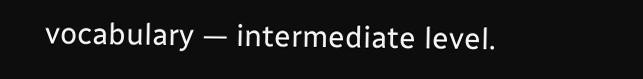vocabulary — intermediate level.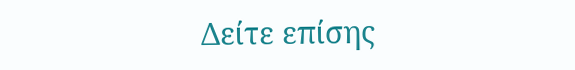Δείτε επίσης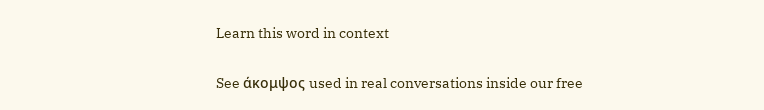Learn this word in context

See άκομψος used in real conversations inside our free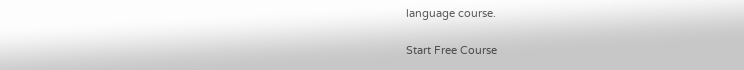language course.

Start Free Course